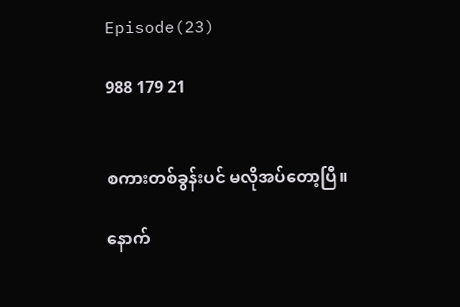Episode(23)

988 179 21


စကားတစ်ခွန်းပင် မလိုအပ်တော့ပြီ။

နောက်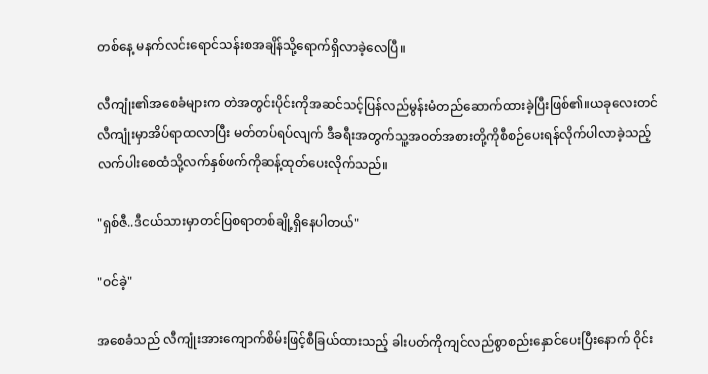တစ်နေ့ မနက်လင်းရောင်သန်းစအချိန်သို့ရောက်ရှိလာခဲ့လေပြီ။

လီကျုံး၏အစေခံများက တဲအတွင်းပိုင်းကိုအဆင်သင့်ပြန်လည်မွန်းမံတည်ဆောက်ထားခဲ့ပြီးဖြစ်၏။ယခုလေးတင် လီကျုံးမှာအိပ်ရာထလာပြီး မတ်တပ်ရပ်လျက် ဒီခရီးအတွက်သူ့အဝတ်အစားတို့ကိုစီစဉ်ပေးရန်လိုက်ပါလာခဲ့သည့် လက်ပါးစေထံသို့လက်နှစ်ဖက်ကိုဆန့်ထုတ်ပေးလိုက်သည်။

"ရှစ်ဇီ..ဒီငယ်သားမှာတင်ပြစရာတစ်ချို့ရှိနေပါတယ်"

"ဝင်ခဲ့"

အစေခံသည် လီကျုံးအားကျောက်စိမ်းဖြင့်စီခြယ်ထားသည့် ခါးပတ်ကိုကျင်လည်စွာစည်းနှောင်ပေးပြီးနောက် ဝိုင်း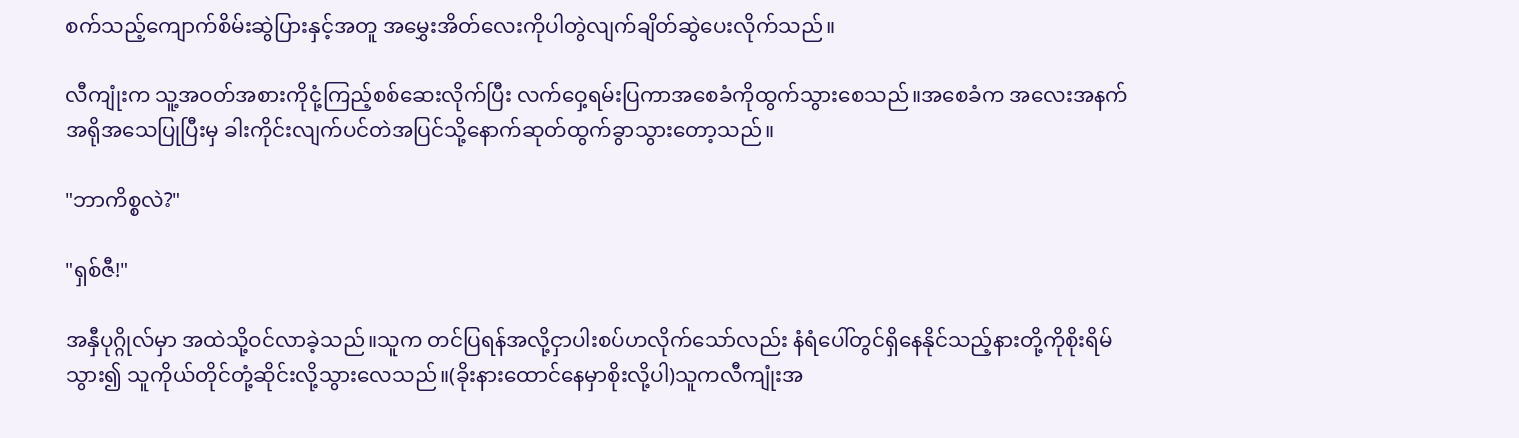စက်သည့်ကျောက်စိမ်းဆွဲပြားနှင့်အတူ အမွှေးအိတ်လေးကိုပါတွဲလျက်ချိတ်ဆွဲပေးလိုက်သည်။

လီကျုံးက သူ့အဝတ်အစားကိုငုံ့ကြည့်စစ်ဆေးလိုက်ပြီး လက်ဝှေ့ရမ်းပြကာအစေခံကိုထွက်သွားစေသည်။အစေခံက အလေးအနက်အရိုအသေပြုပြီးမှ ခါးကိုင်းလျက်ပင်တဲအပြင်သို့နောက်ဆုတ်ထွက်ခွာသွားတော့သည်။

"ဘာကိစ္စလဲ?"

"ရှစ်ဇီ!"

အနှီပုဂ္ဂိုလ်မှာ အထဲသို့ဝင်လာခဲ့သည်။သူက တင်ပြရန်အလို့ငှာပါးစပ်ဟလိုက်သော်လည်း နံရံပေါ်တွင်ရှိနေနိုင်သည့်နားတို့ကိုစိုးရိမ်သွား၍ သူကိုယ်တိုင်တုံ့ဆိုင်းလို့သွားလေသည်။(ခိုးနားထောင်နေမှာစိုးလို့ပါ)သူကလီကျုံးအ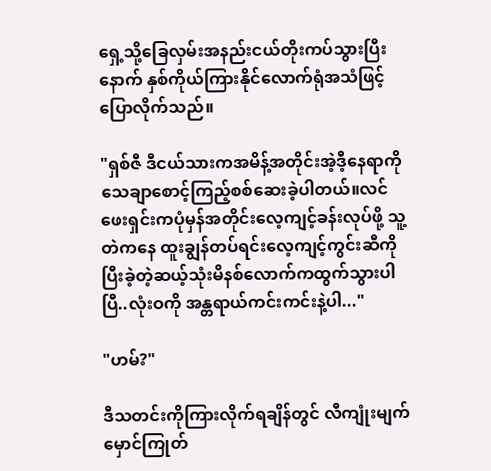ရှေ့သို့ခြေလှမ်းအနည်းငယ်တိုးကပ်သွားပြီးနောက် နှစ်ကိုယ်ကြားနိုင်လောက်ရုံအသံဖြင့်ပြောလိုက်သည်။

"ရှစ်ဇီ ဒီငယ်သားကအမိန့်အတိုင်းအဲ့ဒီ့နေရာကို သေချာစောင့်ကြည့်စစ်ဆေးခဲ့ပါတယ်။လင်ဖေးရှင်းကပုံမှန်အတိုင်းလေ့ကျင့်ခန်းလုပ်ဖို့ သူ့တဲကနေ ထူးချွန်တပ်ရင်းလေ့ကျင့်ကွင်းဆီကို ပြီးခဲ့တဲ့ဆယ့်သုံးမိနစ်လောက်ကထွက်သွားပါပြီ..လုံးဝကို အန္တရာယ်ကင်းကင်းနဲ့ပါ..."

"ဟမ်?"

ဒီသတင်းကိုကြားလိုက်ရချိန်တွင် လီကျုံးမျက်မှောင်ကြုတ်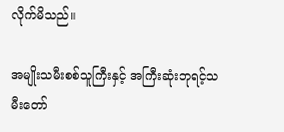လိုက်မိသည်။

အမျိုးသမီးစစ်သူကြီးနှင့် အကြီးဆုံးဘုရင့်သမီးတော်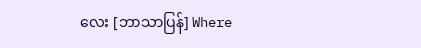လေး [ဘာသာပြန်] Where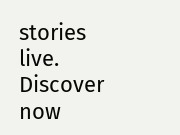stories live. Discover now